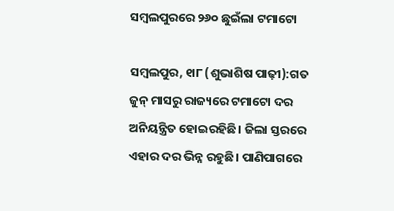ସମ୍ବଲପୁରରେ ୨୬୦ ଛୁଇଁଲା ଟମାଟୋ

ସମ୍ବଲପୁର, ୧ା୮ (ଶୁଭାଶିଷ ପାଢ଼ୀ):ଗତ ଜୁନ୍‌ ମାସରୁ ରାଜ୍ୟରେ ଟମାଟୋ ଦର ଅନିୟନ୍ତ୍ରିତ ହୋଇରହିଛି। ଜିଲା ସ୍ତରରେ ଏହାର ଦର ଭିନ୍ନ ରହୁଛି। ପାଣିପାଗରେ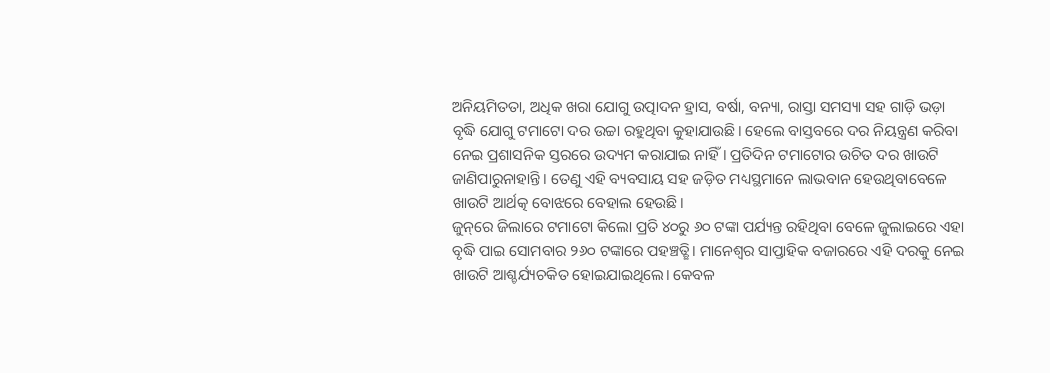ଅନିୟମିତତା, ଅଧିକ ଖରା ଯୋଗୁ ଉତ୍ପାଦନ ହ୍ରାସ, ବର୍ଷା, ବନ୍ୟା, ରାସ୍ତା ସମସ୍ୟା ସହ ଗାଡ଼ି ଭଡ଼ା ବୃଦ୍ଧି ଯୋଗୁ ଟମାଟୋ ଦର ଉଚ୍ଚା ରହୁଥିବା କୁହାଯାଉଛି। ହେଲେ ବାସ୍ତବରେ ଦର ନିୟନ୍ତ୍ରଣ କରିବା ନେଇ ପ୍ରଶାସନିକ ସ୍ତରରେ ଉଦ୍ୟମ କରାଯାଇ ନାହିଁ। ପ୍ରତିଦିନ ଟମାଟୋର ଉଚିତ ଦର ଖାଉଟି ଜାଣିପାରୁନାହାନ୍ତି। ତେଣୁ ଏହି ବ୍ୟବସାୟ ସହ ଜଡ଼ିତ ମଧ୍ୟସ୍ଥମାନେ ଲାଭବାନ ହେଉଥିବାବେଳେ ଖାଉଟି ଆର୍ଥତ୍କ ବୋଝରେ ବେହାଲ ହେଉଛି।
ଜୁନ୍‌ରେ ଜିଲାରେ ଟମାଟୋ କିଲୋ ପ୍ରତି ୪୦ରୁ ୬୦ ଟଙ୍କା ପର୍ଯ୍ୟନ୍ତ ରହିଥିବା ବେଳେ ଜୁଲାଇରେ ଏହା ବୃଦ୍ଧି ପାଇ ସୋମବାର ୨୬୦ ଟଙ୍କାରେ ପହଞ୍ଚତ୍ଛି। ମାନେଶ୍ୱର ସାପ୍ତାହିକ ବଜାରରେ ଏହି ଦରକୁ ନେଇ ଖାଉଟି ଆଶ୍ଚର୍ଯ୍ୟଚକିତ ହୋଇଯାଇଥିଲେ। କେବଳ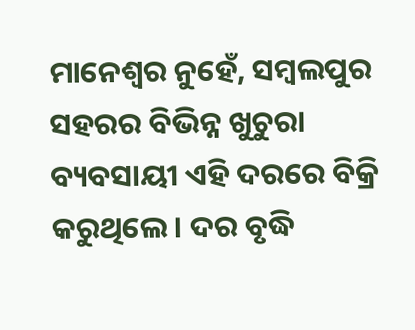ମାନେଶ୍ୱର ନୁହେଁ, ସମ୍ବଲପୁର ସହରର ବିଭିନ୍ନ ଖୁଚୁରା ବ୍ୟବସାୟୀ ଏହି ଦରରେ ବିକ୍ରି କରୁଥିଲେ। ଦର ବୃଦ୍ଧି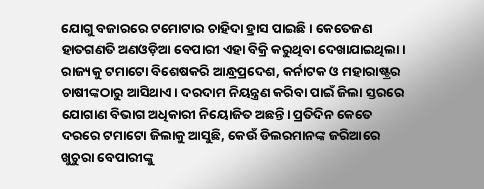ଯୋଗୁ ବଜାରରେ ଟମୋଟାର ଚାହିଦା ହ୍ରାସ ପାଇଛି। କେତେଜଣ ହାତଗଣତି ଅଣଓଡ଼ିଆ ବେପାରୀ ଏହା ବିକ୍ରି କରୁଥିବା ଦେଖାଯାଇଥିଲା।
ରାଜ୍ୟକୁ ଟମାଟୋ ବିଶେଷକରି ଆନ୍ଧ୍ରପ୍ରଦେଶ, କର୍ନାଟକ ଓ ମହାରାଷ୍ଟ୍ରର ଚାଷୀଙ୍କଠାରୁ ଆସିଥାଏ। ଦରଦାମ ନିୟନ୍ତ୍ରଣ କରିବା ପାଇଁ ଜିଲା ସ୍ତରରେ ଯୋଗାଣ ବିଭାଗ ଅଧିକାରୀ ନିୟୋଜିତ ଅଛନ୍ତି। ପ୍ରତିଦିନ କେତେ ଦରରେ ଟମାଟୋ ଜିଲାକୁ ଆସୁଛି, କେଉଁ ଡିଲରମାନଙ୍କ ଜରିଆରେ ଖୁଚୁରା ବେପାରୀଙ୍କୁ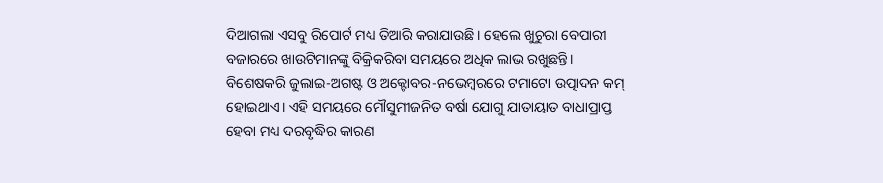ଦିଆଗଲା ଏସବୁ ରିପୋର୍ଟ ମଧ୍ୟ ତିଆରି କରାଯାଉଛି। ହେଲେ ଖୁଚୁରା ବେପାରୀ ବଜାରରେ ଖାଉଟିମାନଙ୍କୁ ବିକ୍ରିକରିବା ସମୟରେ ଅଧିକ ଲାଭ ରଖୁଛନ୍ତି। ବିଶେଷକରି ଜୁଲାଇ-ଅଗଷ୍ଟ ଓ ଅକ୍ଟୋବର-ନଭେମ୍ବରରେ ଟମାଟୋ ଉତ୍ପାଦନ କମ୍‌ ହୋଇଥାଏ। ଏହି ସମୟରେ ମୌସୁମୀଜନିତ ବର୍ଷା ଯୋଗୁ ଯାତାୟାତ ବାଧାପ୍ରାପ୍ତ ହେବା ମଧ୍ୟ ଦରବୃଦ୍ଧିର କାରଣ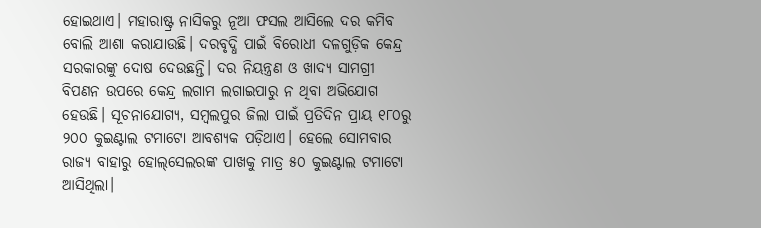ହୋଇଥାଏ। ମହାରାଷ୍ଟ୍ର ନାସିକରୁ ନୂଆ ଫସଲ ଆସିଲେ ଦର କମିବ ବୋଲି ଆଶା କରାଯାଉଛି। ଦରବୃଦ୍ଧି ପାଇଁ ବିରୋଧୀ ଦଳଗୁଡ଼ିକ କେନ୍ଦ୍ର ସରକାରଙ୍କୁ ଦୋଷ ଦେଉଛନ୍ତି। ଦର ନିୟନ୍ତ୍ରଣ ଓ ଖାଦ୍ୟ ସାମଗ୍ରୀ ବିପଣନ ଉପରେ କେନ୍ଦ୍ର ଲଗାମ ଲଗାଇପାରୁ ନ ଥିବା ଅଭିଯୋଗ ହେଉଛି। ସୂଚନାଯୋଗ୍ୟ, ସମ୍ବଲପୁର ଜିଲା ପାଇଁ ପ୍ରତିଦିନ ପ୍ରାୟ ୧୮୦ରୁ ୨୦୦ କୁଇଣ୍ଟାଲ ଟମାଟୋ ଆବଶ୍ୟକ ପଡ଼ିଥାଏ। ହେଲେ ସୋମବାର ରାଜ୍ୟ ବାହାରୁ ହୋଲ୍‌ସେଲରଙ୍କ ପାଖକୁ ମାତ୍ର ୫୦ କୁଇଣ୍ଟାଲ ଟମାଟୋ ଆସିଥିଲା।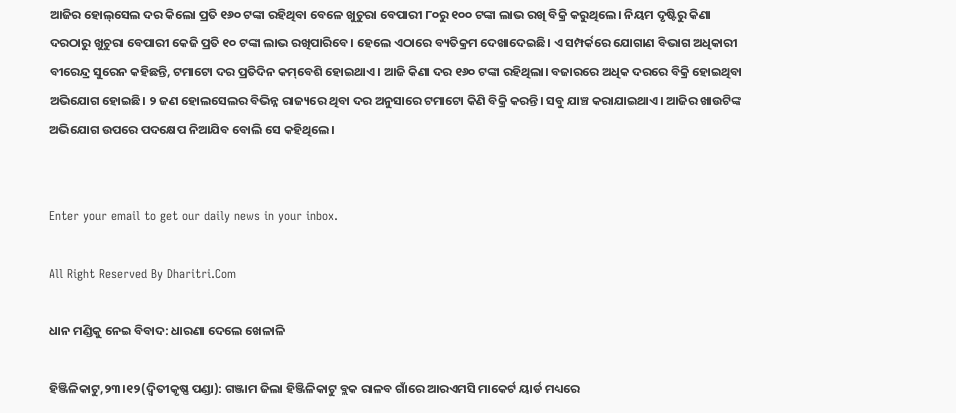ଆଜିର ହୋଲ୍‌ସେଲ ଦର କିଲୋ ପ୍ରତି ୧୬୦ ଟଙ୍କା ରହିଥିବା ବେଳେ ଖୁଚୁରା ବେପାରୀ ୮୦ରୁ ୧୦୦ ଟଙ୍କା ଲାଭ ରଖି ବିକ୍ରି କରୁଥିଲେ। ନିୟମ ଦୃଷ୍ଟିରୁ କିଣା ଦରଠାରୁ ଖୁଚୁରା ବେପାରୀ କେଜି ପ୍ରତି ୧୦ ଟଙ୍କା ଲାଭ ରଖିପାରିବେ। ହେଲେ ଏଠାରେ ବ୍ୟତିକ୍ରମ ଦେଖାଦେଇଛି। ଏ ସମ୍ପର୍କରେ ଯୋଗାଣ ବିଭାଗ ଅଧିକାରୀ ବୀରେନ୍ଦ୍ର ସୁରେନ କହିଛନ୍ତି, ଟମାଟୋ ଦର ପ୍ରତିଦିନ କମ୍‌ବେଶି ହୋଇଥାଏ। ଆଜି କିଣା ଦର ୧୬୦ ଟଙ୍କା ରହିଥିଲା। ବଜାରରେ ଅଧିକ ଦରରେ ବିକ୍ରି ହୋଇଥିବା ଅଭିଯୋଗ ହୋଇଛି। ୨ ଜଣ ହୋଲସେଲର ବିଭିନ୍ନ ରାଜ୍ୟରେ ଥିବା ଦର ଅନୁସାରେ ଟମାଟୋ କିଣି ବିକ୍ରି କରନ୍ତି। ସବୁ ଯାଞ୍ଚ କରାଯାଇଥାଏ। ଆଜିର ଖାଉଟିଙ୍କ ଅଭିଯୋଗ ଉପରେ ପଦକ୍ଷେପ ନିଆଯିବ ବୋଲି ସେ କହିଥିଲେ।


Enter your email to get our daily news in your inbox.

All Right Reserved By Dharitri.Com

ଧାନ ମଣ୍ଡିକୁ ନେଇ ବିବାଦ: ଧାରଣା ଦେଲେ ଖେଳାଳି

ହିଞ୍ଜିଳିକାଟୁ,୨୩।୧୨(ଦ୍ବିତୀକୃଷ୍ଣ ପଣ୍ଡା): ଗଞ୍ଜାମ ଜିଲା ହିଞ୍ଜିଳିକାଟୁ ବ୍ଲକ ରାଳବ ଗାଁରେ ଆରଏମସି ମାକେର୍ଟ ୟାର୍ଡ ମଧ୍ୟରେ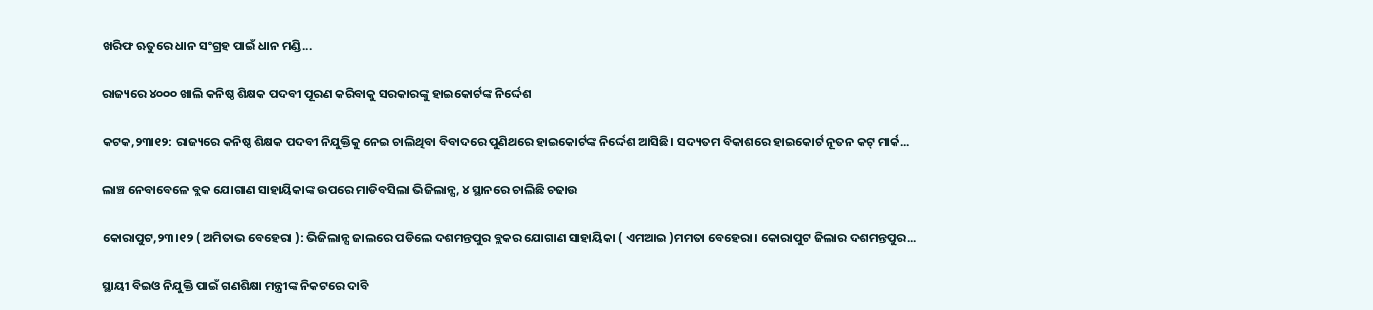ଖରିଫ ଋତୁରେ ଧାନ ସଂଗ୍ରହ ପାଇଁ ଧାନ ମଣ୍ଡି...

ରାଜ୍ୟରେ ୪୦୦୦ ଖାଲି କନିଷ୍ଠ ଶିକ୍ଷକ ପଦବୀ ପୂରଣ କରିବାକୁ ସରକାରଙ୍କୁ ହାଇକୋର୍ଟଙ୍କ ନିର୍ଦ୍ଦେଶ

କଟକ,୨୩ା୧୨: ରାଜ୍ୟରେ କନିଷ୍ଠ ଶିକ୍ଷକ ପଦବୀ ନିଯୁକ୍ତିକୁ ନେଇ ଚାଲିଥିବା ବିବାଦରେ ପୁଣିଥରେ ହାଇକୋର୍ଟଙ୍କ ନିର୍ଦ୍ଦେଶ ଆସିଛି। ସଦ୍ୟତମ ବିକାଶରେ ହାଇକୋର୍ଟ ନୂତନ କଟ୍ ମାର୍କ...

ଲାଞ୍ଚ ନେବାବେଳେ ବ୍ଲକ ଯୋଗାଣ ସାହାୟିକାଙ୍କ ଉପରେ ମାଡିବସିଲା ଭିଜିଲାନ୍ସ, ୪ ସ୍ଥାନରେ ଚାଲିଛି ଚଢାଉ

କୋରାପୁଟ,୨୩।୧୨ ( ଅମିତାଭ ବେହେରା ): ଭିଜିଲାନ୍ସ ଜାଲରେ ପଡିଲେ ଦଶମନ୍ତପୁର ବ୍ଲକର ଯୋଗାଣ ସାହାୟିକା ( ଏମଆଇ )ମମତା ବେହେରା। କୋରାପୁଟ ଜିଲାର ଦଶମନ୍ତପୁର...

ସ୍ଥାୟୀ ବିଇଓ ନିଯୁକ୍ତି ପାଇଁ ଗଣଶିକ୍ଷା ମନ୍ତ୍ରୀଙ୍କ ନିକଟରେ ଦାବି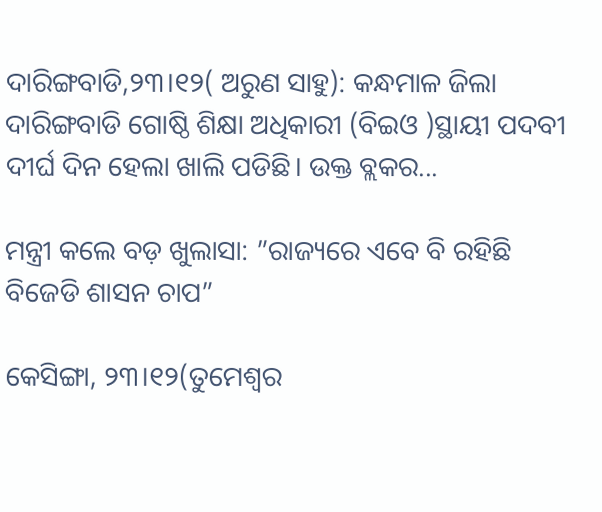ଦାରିଙ୍ଗବାଡି,୨୩।୧୨( ଅରୁଣ ସାହୁ): କନ୍ଧମାଳ ଜିଲା ଦାରିଙ୍ଗବାଡି ଗୋଷ୍ଠି ଶିକ୍ଷା ଅଧିକାରୀ (ବିଇଓ )ସ୍ଥାୟୀ ପଦବୀ ଦୀର୍ଘ ଦିନ ହେଲା ଖାଲି ପଡିଛି। ଉକ୍ତ ବ୍ଲକର...

ମନ୍ତ୍ରୀ କଲେ ବଡ଼ ଖୁଲାସା: ”ରାଜ୍ୟରେ ଏବେ ବି ରହିଛି ବିଜେଡି ଶାସନ ଚାପ”

କେସିଙ୍ଗା, ୨୩।୧୨(ତୁମେଶ୍ୱର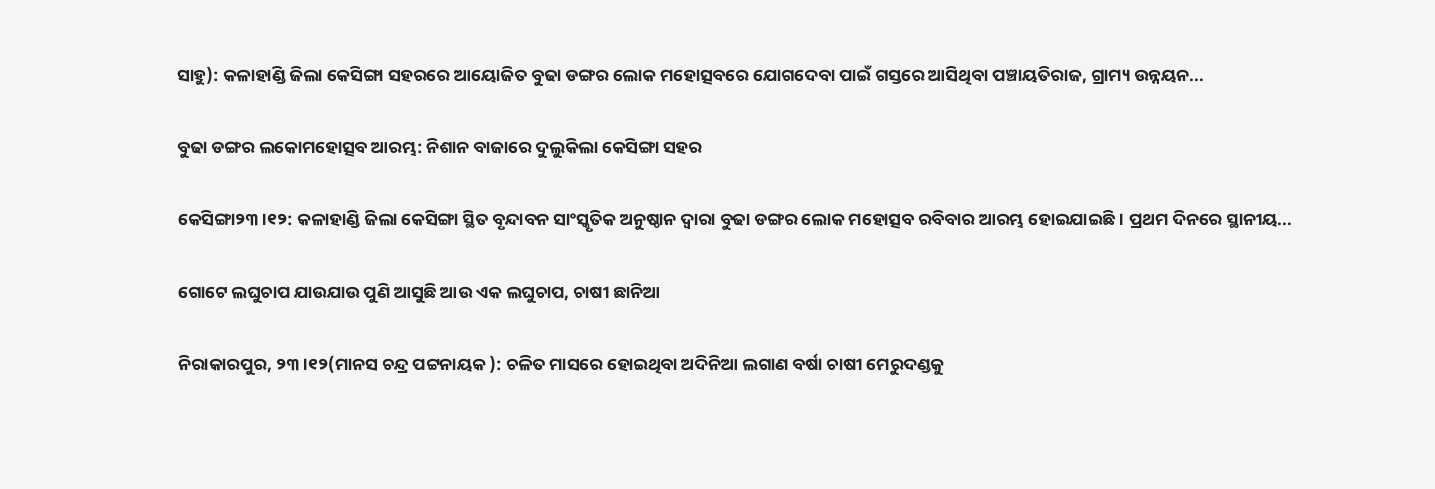ସାହୁ): କଳାହାଣ୍ଡି ଜିଲା କେସିଙ୍ଗା ସହରରେ ଆୟୋଜିତ ବୁଢା ଡଙ୍ଗର ଲୋକ ମହୋତ୍ସବରେ ଯୋଗଦେବା ପାଇଁ ଗସ୍ତରେ ଆସିଥିବା ପଞ୍ଚାୟତିରାଜ, ଗ୍ରାମ୍ୟ ଉନ୍ନୟନ...

ବୁଢା ଡଙ୍ଗର ଲକୋମହୋତ୍ସବ ଆରମ୍ଭ: ନିଶାନ ବାଜାରେ ଦୁଲୁକିଲା କେସିଙ୍ଗା ସହର

କେସିଙ୍ଗା୨୩।୧୨: କଳାହାଣ୍ଡି ଜିଲା କେସିଙ୍ଗା ସ୍ଥିତ ବୃନ୍ଦାବନ ସାଂସ୍କୃତିକ ଅନୁଷ୍ଠାନ ଦ୍ୱାରା ବୁଢା ଡଙ୍ଗର ଲୋକ ମହୋତ୍ସବ ରବିବାର ଆରମ୍ଭ ହୋଇଯାଇଛି। ପ୍ରଥମ ଦିନରେ ସ୍ଥାନୀୟ...

ଗୋଟେ ଲଘୁଚାପ ଯାଉଯାଉ ପୁଣି ଆସୁଛି ଆଉ ଏକ ଲଘୁଚାପ, ଚାଷୀ ଛାନିଆ

ନିରାକାରପୁର, ୨୩।୧୨(ମାନସ ଚନ୍ଦ୍ର ପଟ୍ଟନାୟକ ): ଚଳିତ ମାସରେ ହୋଇଥିବା ଅଦିନିଆ ଲଗାଣ ବର୍ଷା ଚାଷୀ ମେରୁଦଣ୍ଡକୁ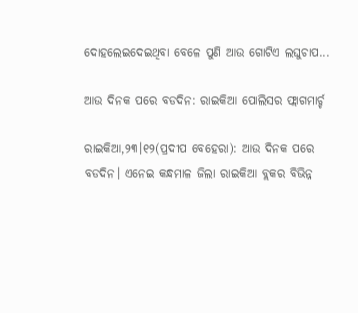ଦୋହଲେଇଦେଇଥିବା ବେଳେ ପୁଣି ଆଉ ଗୋଟିଏ ଲଘୁଚାପ...

ଆଉ ଦିନକ ପରେ ବଡଦିନ: ରାଇକିଆ ପୋଲିସର ଫ୍ଲାଗମାର୍ଚ୍ଚ

ରାଇକିଆ,୨୩।୧୨(ପ୍ରଦୀପ ବେହେରା): ଆଉ ଦିନକ ପରେ ବଡଦିନ। ଏନେଇ କନ୍ଧମାଳ ଜିଲା ରାଇକିଆ ବ୍ଲକର ବିଭିନ୍ନ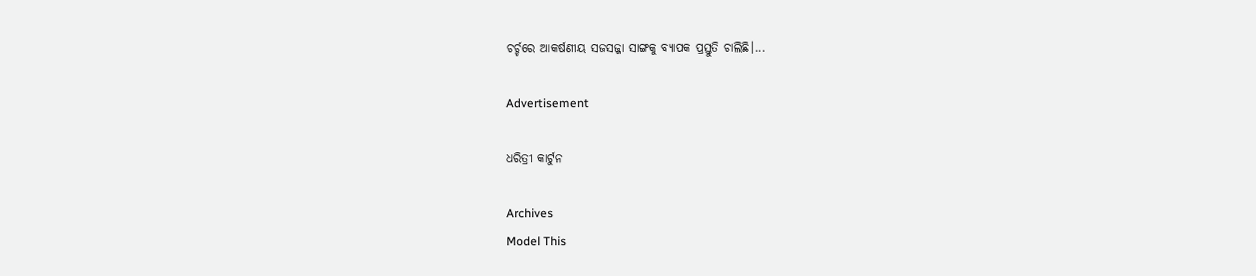ଚର୍ଚ୍ଚରେ ଆକର୍ଷଣୀୟ ସଜସଜ୍ଜା ସାଙ୍ଗକୁ ବ୍ୟାପକ ପ୍ରସ୍ତୁତି ଚାଲିଛି।...

Advertisement

ଧରିତ୍ରୀ କାର୍ଟୁନ

Archives
Model This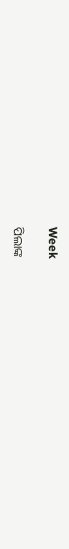Week

ପିଲାଙ୍କ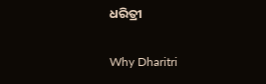ଧରିତ୍ରୀ

Why Dharitri